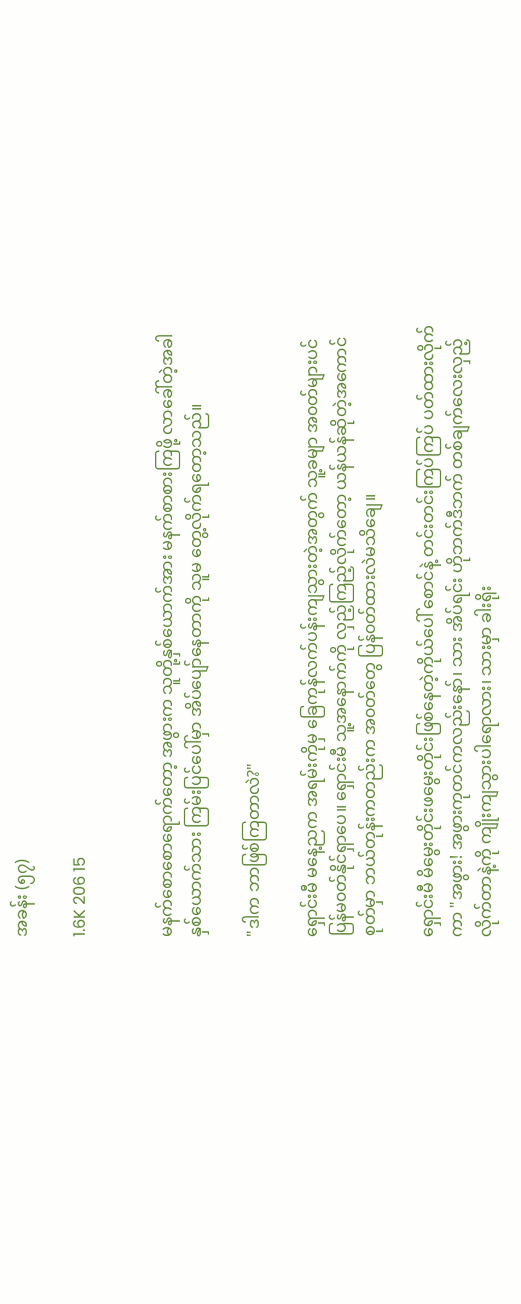အခန်း (၅၇)

1.6K 206 15


မနက်စောစောရောက်တော့ အဖွားက သူတို့နှစ်ယောက်အား မနက်စာစားကြဖို့ လာခေါ်တဲ့အခါ နှစ်ယောက်သား ကြမ်းပြင်ပေါ်မှာ အိပ်ပျော်နေတာကို သူမ တွေ့လိုက်ရတော့သည်။

"ဒါက ဘာဖြစ်ကြတာလဲ?"

ရှောင်းမီ မနေ့ညက အရမ်းကိုမှ ခြေကုန်လက်ပန်းကျသွားတဲ့အတွက် သူ့ခမျာ အ၀တ်များပင် ပြန်မ၀တ်နိုင်ရှာပေ။ ရှောင်းမီ သူ့အနောက်ကို လှည့်ကြည့်လိုက်တော့ ယန်ယန်ဆိုတဲ့အကောင်စုတ်မှာ ဘယ်တုန်းကတည်းက အ၀တ်တွေ ပြန်၀တ်ထားလဲမသိချေ။

ရှောင်းမီ မိမွေးတိုင်းဖမွေးတိုင်းဖြစ်နေတဲ့ကိုယ်ပေါ် စောင်နဲ့ တင်းတင်းကြပ်ကြပ် ပတ်ထားလိုက်ကာ "အဖွား! အဖွားကုတင်ကလည်းနော်၊ သား အိပ်ရင်း ဟိုဘက်ဒီဘက် တစ်ချက်လေးလှည့်လိုက်တာနဲ့ကို ကျိုးကျသွားပါရောလား၊ သားမှာ ခါးရိုး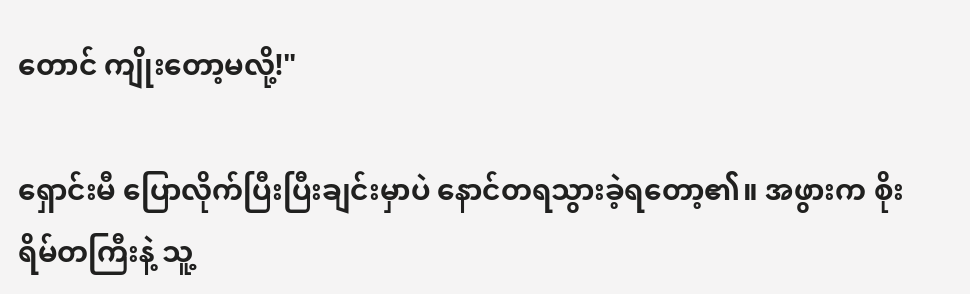တောင် ကျိုးတော့မလို့!"

ရှောင်းမီ ပြောလိုက်ပြီးပြီးချင်းမှာပဲ နောင်တရသွားခဲ့ရတော့၏။ အဖွားက စိုးရိမ်တကြီးနဲ့ သူ့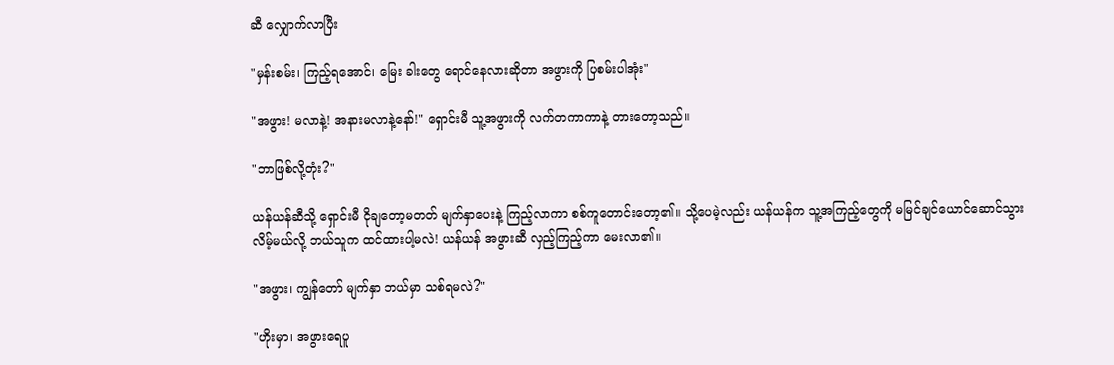ဆီ လျှောက်လာပြီး

"မှန်းစမ်း၊ ကြည့်ရအောင်၊ မြေး ခါးတွေ ရောင်နေလားဆိုတာ အဖွားကို ပြစမ်းပါအုံး"

"အဖွား! မလာနဲ့! အနားမလာနဲ့နော်!" ရှောင်းမီ သူ့အဖွားကို လက်တကာကာနဲ့ တားတော့သည်။

"ဘာဖြစ်လို့တုံး?"

ယန်ယန်ဆီသို့ ရှောင်းမီ ငိုချတော့မတတ် မျက်နှာပေးနဲ့ ကြည့်လာကာ စစ်ကူတောင်းတော့၏။ သို့ပေမဲ့လည်း ယန်ယန်က သူ့အကြည့်တွေကို မမြင်ချင်ယောင်ဆောင်သွားလိမ့်မယ်လို့ ဘယ်သူက ထင်ထားပါ့မလဲ! ယန်ယန် အဖွားဆီ လှည့်ကြည့်ကာ မေးလာ၏။

"အဖွား၊ ကျွန်တော် မျက်နှာ ဘယ်မှာ သစ်ရမလဲ?"

"ဟိုးမှာ၊ အဖွားရေပူ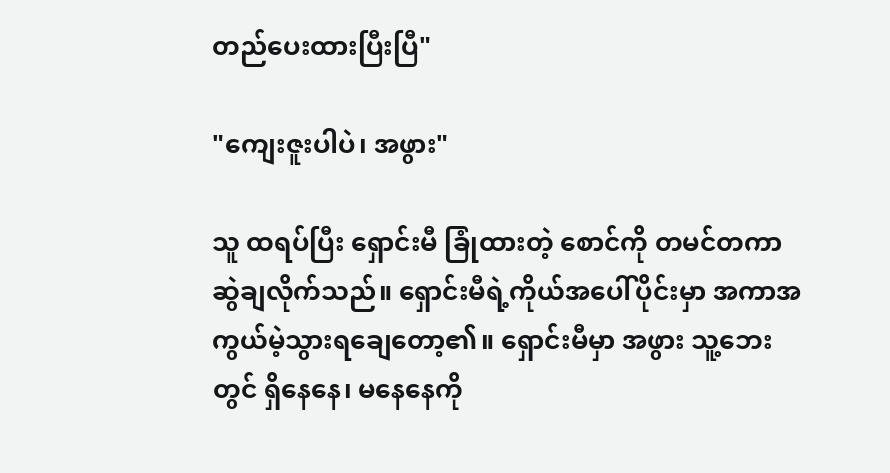တည်ပေးထားပြီးပြီ"

"ကျေးဇူးပါပဲ၊ အဖွား"

သူ ထရပ်ပြီး ရှောင်းမီ ခြုံထားတဲ့ စောင်ကို တမင်တကာ ဆွဲချလိုက်သည်။ ရှောင်းမီရဲ့ကိုယ်အပေါ်ပိုင်းမှာ အကာအကွယ်မဲ့သွားရချေတော့၏။ ရှောင်းမီမှာ အဖွား သူ့ဘေးတွင် ရှိနေနေ၊ မနေနေကို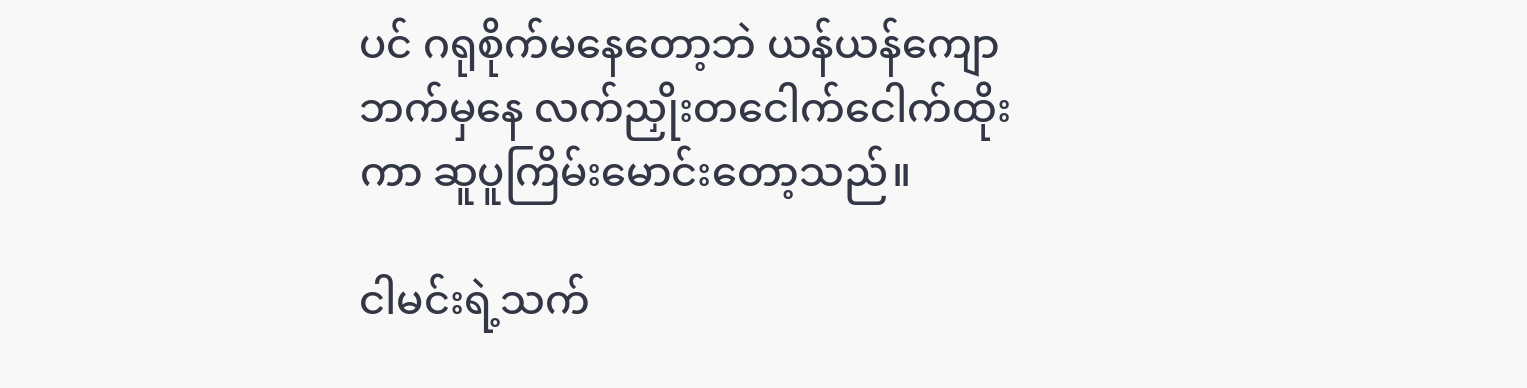ပင် ဂရုစိုက်မနေတော့ဘဲ ယန်ယန်ကျောဘက်မှနေ လက်ညှိုးတငေါက်ငေါက်ထိုးကာ ဆူပူကြိမ်းမောင်းတော့သည်။

ငါမင်းရဲ့သက်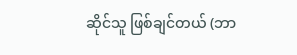ဆိုင်သူ ဖြစ်ချင်တယ် (ဘာ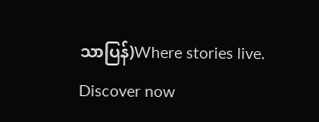သာပြန်)Where stories live. Discover now